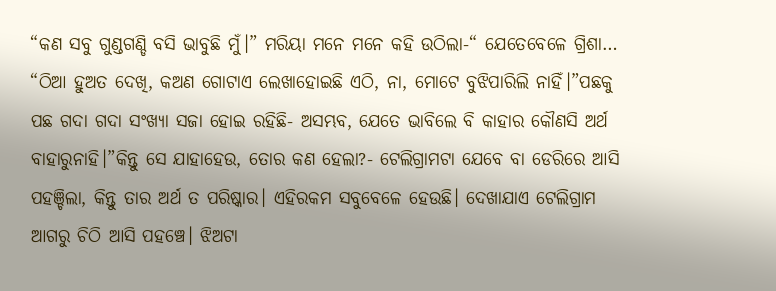“କଣ ସବୁ ଗୁଣ୍ଡଗଣ୍ଡି ବସି ଭାବୁଛି ମୁଁ।” ମରିୟା ମନେ ମନେ କହି ଉଠିଲା-“ ଯେତେବେଳେ ଗ୍ରିଶା…
“ଠିଆ ହୁଅତ ଦେଖି, କଅଣ ଗୋଟାଏ ଲେଖାହୋଇଛି ଏଠି, ନା, ମୋଟେ ବୁଝିପାରିଲି ନାହିଁ।”ପଛକୁ ପଛ ଗଦା ଗଦା ସଂଖ୍ୟା ସଜା ହୋଇ ରହିଛି- ଅସମ୍ଭବ, ଯେତେ ଭାବିଲେ ବି କାହାର କୌଣସି ଅର୍ଥ ବାହାରୁନାହି।”କିନ୍ତୁ ସେ ଯାହାହେଉ, ତୋର କଣ ହେଲା?- ଟେଲିଗ୍ରାମଟା ଯେବେ ବା ଡେରିରେ ଆସି ପହଞ୍ଚିଲା, କିନ୍ତୁ ତାର ଅର୍ଥ ତ ପରିଷ୍କାର। ଏହିରକମ ସବୁବେଳେ ହେଉଛି। ଦେଖାଯାଏ ଟେଲିଗ୍ରାମ ଆଗରୁ ଚିଠି ଆସି ପହଞ୍ଚେ। ଝିଅଟା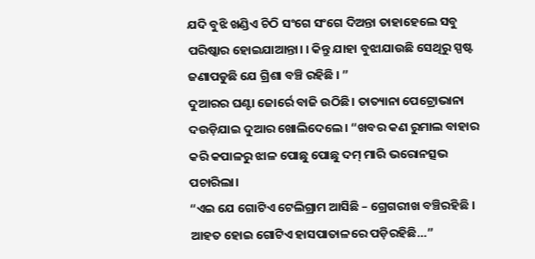ଯଦି ବୁଝି ଖଣ୍ଡିଏ ଚିଠି ସଂଗେ ସଂଗେ ଦିଅନ୍ତା ତାହାହେଲେ ସବୁ ପରିଷ୍କାର ହୋଇଯାଆନ୍ତା। । କିନ୍ତୁ ଯାହା ବୁଝାଯାଉଛି ସେଥିରୁ ସ୍ପଷ୍ଟ ଜଣାପଡୁଛି ଯେ ଗ୍ରିଶା ବଞ୍ଚି ରହିଛି । ”
ଦୁଆରର ଘଣ୍ଟା ଜୋର୍ରେ ବାଜି ଉଠିଛି। ତାତ୍ୟାନା ପେଟ୍ରୋଭାନା ଦଉଡ଼ିଯାଇ ଦୁଆର ଖୋଲିଦେଲେ। “ଖବର କଣ ରୁମାଲ ବାହାର କରି କପାଳରୁ ଝାଳ ପୋଛୁ ପୋଛୁ ଦମ୍ ମାରି ଭରୋନତ୍ସଭ ପଚାରିଲା।
“ଏଇ ଯେ ଗୋଟିଏ ଟେଲିଗ୍ରାମ ଆସିଛି – ଗ୍ରେଗରୀଖ ବଞ୍ଚିରହିଛି । ଆହତ ହୋଇ ଗୋଟିଏ ହାସପାତାଳରେ ପଡ଼ିରହିଛି…”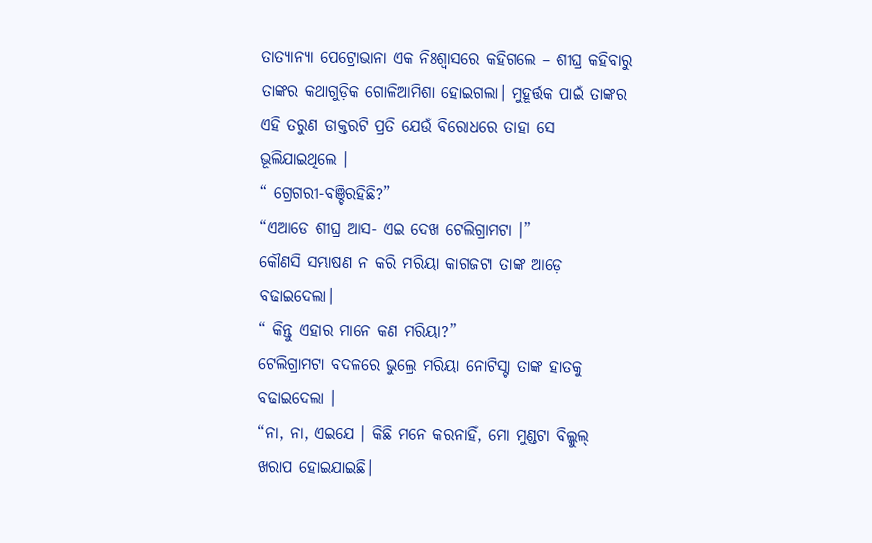ତାତ୍ୟାନ୍ୟା ପେଟ୍ରୋଭାନା ଏକ ନିଃଶ୍ବାସରେ କହିଗଲେ – ଶୀଘ୍ର କହିବାରୁ ତାଙ୍କର କଥାଗୁଡ଼ିକ ଗୋଳିଆମିଶା ହୋଇଗଲା। ମୁହୂର୍ତ୍ତକ ପାଇଁ ତାଙ୍କର ଏହି ତରୁଣ ଡାକ୍ତରଟି ପ୍ରତି ଯେଉଁ ବିରୋଧରେ ତାହା ସେ ଭୂଲିଯାଇଥିଲେ ।
“ ଗ୍ରେଗରୀ-ବଞ୍ଚିରହିଛି?”
“ଏଆଡେ ଶୀଘ୍ର ଆସ- ଏଇ ଦେଖ ଟେଲିଗ୍ରାମଟା ।”
କୌଣସି ସମ୍ଭାଷଣ ନ କରି ମରିୟା କାଗଜଟା ତାଙ୍କ ଆଡ଼େ ବଢାଇଦେଲା।
“ କିନ୍ତୁ ଏହାର ମାନେ କଣ ମରିୟା?”
ଟେଲିଗ୍ରାମଟା ବଦଳରେ ଭୁଲ୍ରେ ମରିୟା ନୋଟିସ୍ଟା ତାଙ୍କ ହାତକୁ ବଢାଇଦେଲା ।
“ନା, ନା, ଏଇଯେ । କିଛି ମନେ କରନାହିଁ, ମୋ ମୁଣ୍ଡଟା ବିଲ୍କୁଲ୍ ଖରାପ ହୋଇଯାଇଛି।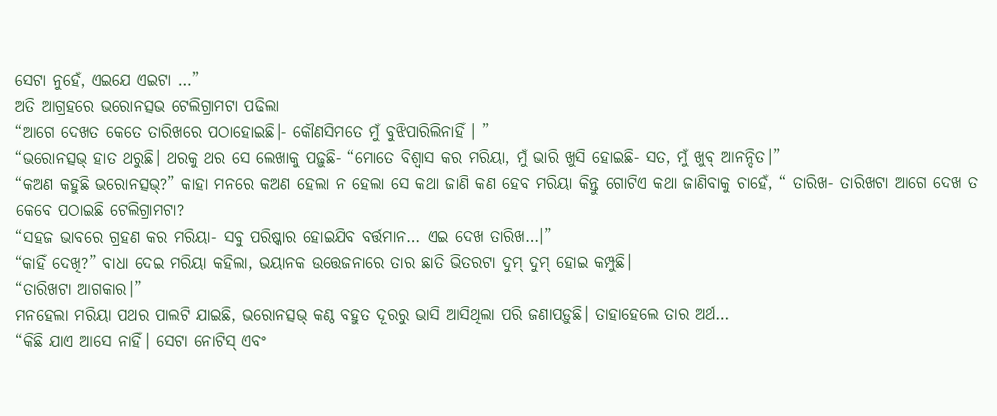ସେଟା ନୁହେଁ, ଏଇଯେ ଏଇଟା …”
ଅତି ଆଗ୍ରହରେ ଭରୋନତ୍ସଭ ଟେଲିଗ୍ରାମଟା ପଢିଲା
“ଆଗେ ଦେଖତ କେତେ ତାରିଖରେ ପଠାହୋଇଛି।- କୌଣସିମତେ ମୁଁ ବୁଝିପାରିଲିନାହିଁ । ”
“ଭରୋନତ୍ସଭ୍ ହାତ ଥରୁଛି। ଥରକୁ ଥର ସେ ଲେଖାକୁ ପଢ଼ୁଛି- “ମୋତେ ବିଶ୍ବାସ କର ମରିୟା, ମୁଁ ଭାରି ଖୁସି ହୋଇଛି- ସତ, ମୁଁ ଖୁବ୍ ଆନନ୍ଦିତ।”
“କଅଣ କହୁଛି ଭରୋନତ୍ସଭ୍?” କାହା ମନରେ କଅଣ ହେଲା ନ ହେଲା ସେ କଥା ଜାଣି କଣ ହେବ ମରିୟା କିନ୍ତୁ ଗୋଟିଏ କଥା ଜାଣିବାକୁ ଚାହେଁ, “ ତାରିଖ- ତାରିଖଟା ଆଗେ ଦେଖ ତ କେବେ ପଠାଇଛି ଟେଲିଗ୍ରାମଟା?
“ସହଜ ଭାବରେ ଗ୍ରହଣ କର ମରିୟା- ସବୁ ପରିଷ୍କାର ହୋଇଯିବ ବର୍ତ୍ତମାନ… ଏଇ ଦେଖ ତାରିଖ…।”
“କାହିଁ ଦେଖି?” ବାଧା ଦେଇ ମରିୟା କହିଲା, ଭୟାନକ ଉତ୍ତେଜନାରେ ତାର ଛାତି ଭିତରଟା ଦୁମ୍ ଦୁମ୍ ହୋଇ କମ୍ପୁଛି।
“ତାରିଖଟା ଆଗକାର।”
ମନହେଲା ମରିୟା ପଥର ପାଲଟି ଯାଇଛି, ଭରୋନତ୍ସଭ୍ କଣ୍ଠ ବହୁତ ଦୂରରୁ ଭାସି ଆସିଥିଲା ପରି ଜଣାପଡ଼ୁଛି। ତାହାହେଲେ ତାର ଅର୍ଥ…
“କିଛି ଯାଏ ଆସେ ନାହିଁ। ସେଟା ନୋଟିସ୍ ଏବଂ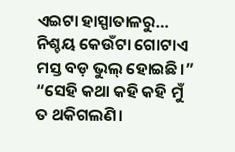ଏଇଟା ହାସ୍ପାତାଳରୁ… ନିଶ୍ଚୟ କେଉଁଟା ଗୋଟାଏ ମସ୍ତ ବଡ଼ ଭୁଲ୍ ହୋଇଛି।”
“ସେହି କଥା କହି କହି ମୁଁ ତ ଥକିଗଲଣି।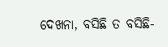ଦେଖନା, ବସିଛି ତ ବସିଛି-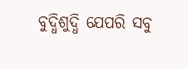ବୁଦ୍ଧିଶୁଦ୍ଧି ଯେପରି ସବୁ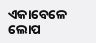ଏକାବେଳେ ଲୋପ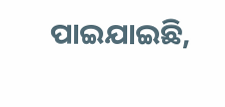ପାଇଯାଇଛି,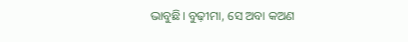ଭାବୁଛି। ବୁଢ଼ୀମା, ସେ ଅବା କଅଣ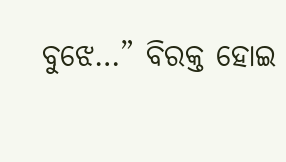ବୁଝେ…” ବିରକ୍ତ ହୋଇ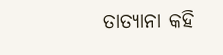ତାତ୍ୟାନା କହି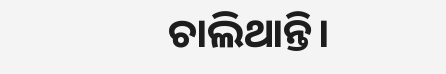ଚାଲିଥାନ୍ତି।